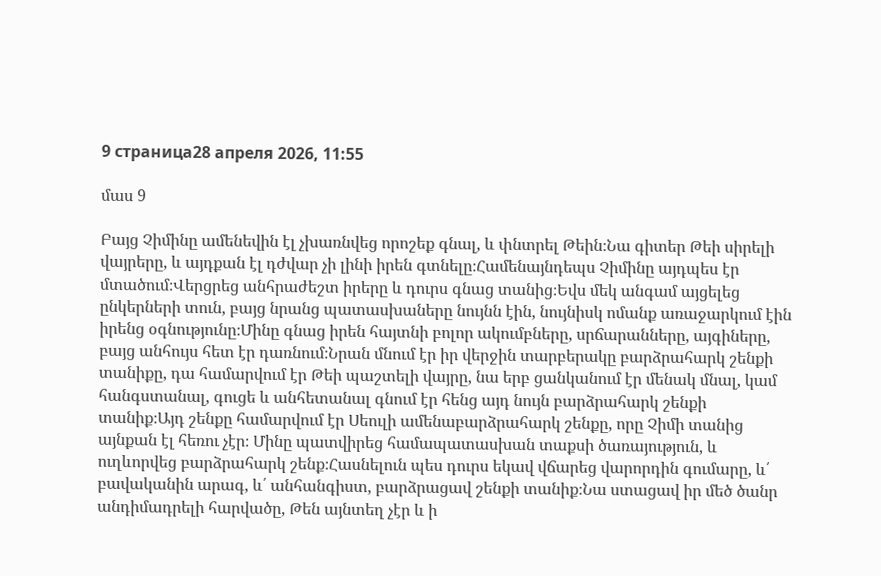9 страница28 апреля 2026, 11:55

մաս 9

Բայց Չիմինը ամենեվին էլ չխառնվեց որոշեք գնալ, և փնտրել Թեին։Նա գիտեր Թեի սիրելի վայրերը, և այդքան էլ դժվար չի լինի իրեն գտնելը։Համենայնդեպս Չիմինը այդպես էր մտածում։Վերցրեց անհրաժեշտ իրերը և դուրս գնաց տանից։Եվս մեկ անգամ այցելեց ընկերների տուն, բայց նրանց պատասխաները նույնն էին, նույնիսկ ոմանք առաջարկում էին իրենց օգնությունը։Մինը գնաց իրեն հայտնի բոլոր ակումբները, սրճարանները, այգիները, բայց անհույս հետ էր դառնում։Նրան մնում էր իր վերջին տարբերակը բարձրահարկ շենքի տանիքը, դա համարվում էր Թեի պաշտելի վայրը, նա երբ ցանկանում էր մենակ մնալ, կամ հանգստանալ, գուցե և անհետանալ գնում էր հենց այդ նույն բարձրահարկ շենքի տանիք։Այդ շենքը համարվում էր Սեուլի ամենաբարձրահարկ շենքը, որը Չիմի տանից այնքան էլ հեռու չէր։ Մինը պատվիրեց համապատասխան տաքսի ծառայություն, և ուղևորվեց բարձրահարկ շենք։Հասնելուն պես դուրս եկավ վճարեց վարորդին գումարը, և՛ բավականին արագ, և՛ անհանգիստ, բարձրացավ շենքի տանիք։Նա ստացավ իր մեծ ծանր անդիմադրելի հարվածը, Թեն այնտեղ չէր և ի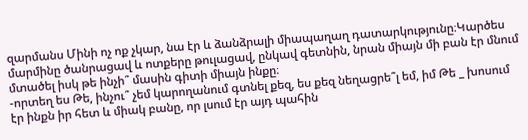զարմանս Մինի ոչ ոք չկար, նա էր և ձանձրալի միապաղաղ դատարկությունը։Կարծես մարմինը ծանրացավ և ոտքերը թուլացավ, ընկավ գետնին, նրան միայն մի բան էր մնում մտածել իսկ թե ինչի՞ մասին գիտի միայն ինքը։
-որտեղ ես Թե, ինչու՞ չեմ կարողանում գտնել քեզ, ես քեզ նեղացրե՞լ եմ, իմ Թե _ խոսում էր ինքն իր հետ և միակ բանը, որ լսում էր այդ պահին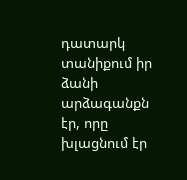դատարկ տանիքում իր ձանի արձագանքն էր, որը խլացնում էր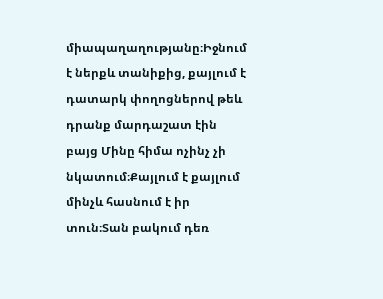միապաղաղությանը։Իջնում է ներքև տանիքից, քայլում է դատարկ փողոցներով թեև դրանք մարդաշատ էին բայց Մինը հիմա ոչինչ չի նկատում։Քայլում է քայլում մինչև հասնում է իր տուն։Տան բակում դեռ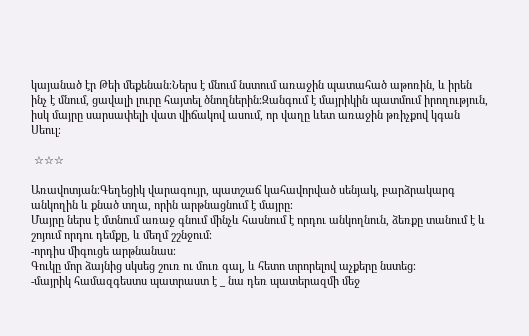կայանած էր Թեի մեքենան։Ներս է մնում նստում առաջին պատահած աթոռին, և իրեն ինչ է մնում, ցավալի լուրը հայտել ծնողներին։Զանգում է մայրիկին պատմում իրողություն, իսկ մայրը սարսափելի վատ վիճակով ասում, որ վաղը ևետ առաջին թռիչքով կգան Սեուլ։

 ☆☆☆

Առավոտյան։Գեղեցիկ վարագույր, պատշաճ կահավորված սենյակ, բարձրակարգ անկողին և քնած տղա, որին արթնացնում է մայրը։
Մայրը ներս է մտնում առաջ գնում մինչև հասնում է որդու անկողնուն, ձեռքը տանում է և շոյում որդու դեմքը, և մեղմ շշնջում։
-որդիս միգուցե արթնանաս։
Գուկը մոր ձայնից սկսեց շուռ ու մուռ գալ, և հետո տրորելով աչքերը նստեց։
-մայրիկ համազգեստս պատրաստ է _ նա դեռ պատերազմի մեջ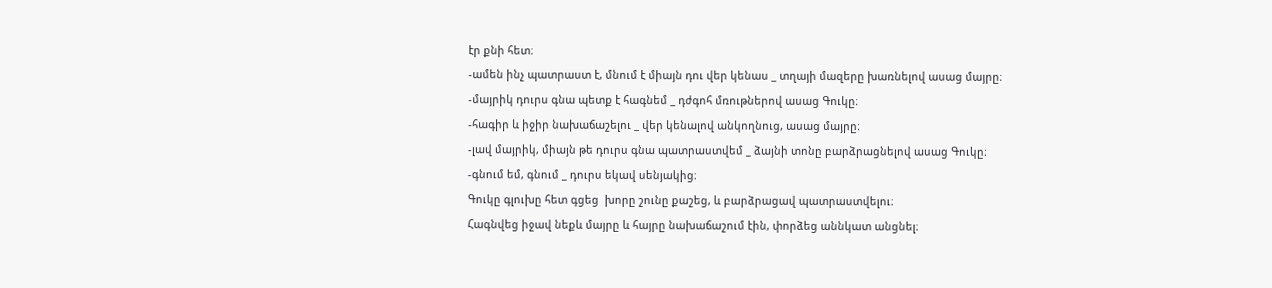էր քնի հետ։
-ամեն ինչ պատրաստ է, մնում է միայն դու վեր կենաս _ տղայի մազերը խառնելով ասաց մայրը։
-մայրիկ դուրս գնա պետք է հագնեմ _ դժգոհ մռութներով ասաց Գուկը։
-հագիր և իջիր նախաճաշելու _ վեր կենալով անկողնուց, ասաց մայրը։
-լավ մայրիկ, միայն թե դուրս գնա պատրաստվեմ _ ձայնի տոնը բարձրացնելով ասաց Գուկը։
-գնում եմ, գնում _ դուրս եկավ սենյակից։
Գուկը գլուխը հետ գցեց  խորը շունը քաշեց, և բարձրացավ պատրաստվելու։
Հագնվեց իջավ նեքև մայրը և հայրը նախաճաշում էին, փորձեց աննկատ անցնել։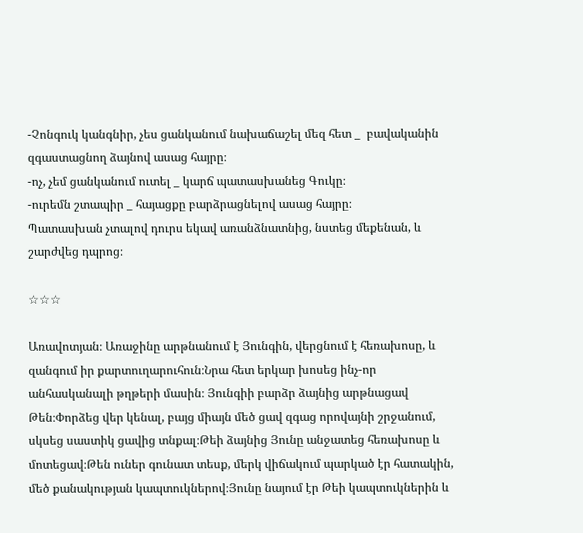-Չոնգուկ կանգնիր, չես ցանկանում նախաճաշել մեզ հետ _  բավականին զգաստացնող ձայնով ասաց հայրը։
-ոչ, չեմ ցանկանում ուտել _ կարճ պատասխանեց Գուկը։
-ուրեմն շտապիր _ հայացքը բարձրացնելով ասաց հայրը։
Պատասխան չտալով դուրս եկավ առանձնատնից, նստեց մեքենան, և շարժվեց դպրոց։

☆☆☆

Առավոտյան։ Առաջինը արթնանում է Յունգին, վերցնում է հեռախոսը, և զանգում իր քարտուղարուհուն։Նրա հետ երկար խոսեց ինչ-որ անհասկանալի թղթերի մասին։ Յունգիի բարձր ձայնից արթնացավ Թեն։Փորձեց վեր կենալ, բայց միայն մեծ ցավ զգաց որովայնի շրջանում, սկսեց սաստիկ ցավից տնքալ։Թեի ձայնից Յունը անջատեց հեռախոսը և մոտեցավ։Թեն ուներ գունատ տեսք, մերկ վիճակում պարկած էր հատակին, մեծ քանակության կապտուկներով։Յունը նայում էր Թեի կապտուկներին և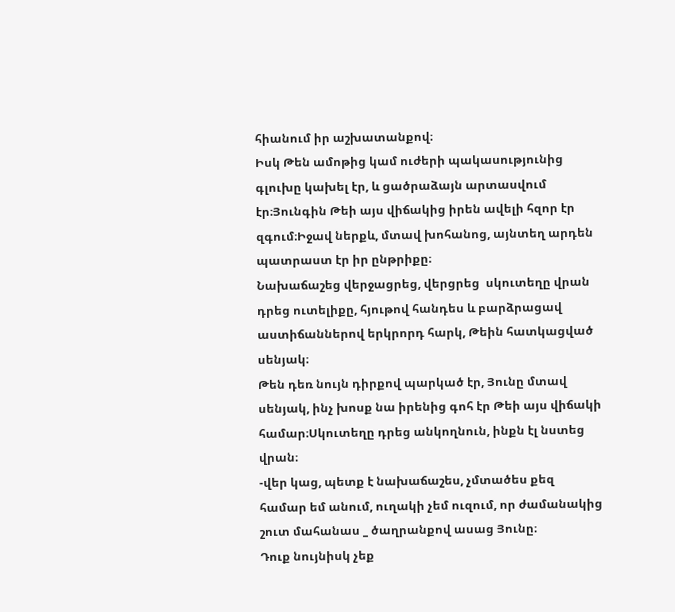հիանում իր աշխատանքով։
Իսկ Թեն ամոթից կամ ուժերի պակասությունից գլուխը կախել էր, և ցածրաձայն արտասվում էր։Յունգին Թեի այս վիճակից իրեն ավելի հզոր էր զգում։Իջավ ներքև, մտավ խոհանոց, այնտեղ արդեն պատրաստ էր իր ընթրիքը։
Նախաճաշեց վերջացրեց, վերցրեց  սկուտեղը վրան դրեց ուտելիքը, հյութով հանդես և բարձրացավ աստիճաններով երկրորդ հարկ, Թեին հատկացված սենյակ։
Թեն դեռ նույն դիրքով պարկած էր, Յունը մտավ սենյակ, ինչ խոսք նա իրենից գոհ էր Թեի այս վիճակի համար։Սկուտեղը դրեց անկողնուն, ինքն էլ նստեց վրան։
-վեր կաց, պետք է նախաճաշես, չմտածես քեզ համար եմ անում, ուղակի չեմ ուզում, որ ժամանակից շուտ մահանաս _ ծաղրանքով ասաց Յունը։
Դուք նույնիսկ չեք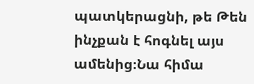պատկերացնի, թե Թեն ինչքան է հոգնել այս ամենից։Նա հիմա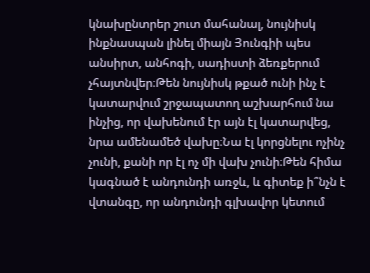կնախընտրեր շուտ մահանալ, նույնիսկ ինքնասպան լինել միայն Յունգիի պես անսիրտ, անհոգի, սադիստի ձեռքերում չհայտնվեր։Թեն նույնիսկ թքած ունի ինչ է կատարվում շրջապատող աշխարհում նա ինչից, որ վախենում էր այն էլ կատարվեց, նրա ամենամեծ վախը։Նա էլ կորցնելու ոչինչ չունի, քանի որ էլ ոչ մի վախ չունի։Թեն հիմա կագնած է անդունդի առջև, և գիտեք ի՞նչն է վտանգը, որ անդունդի գլխավոր կետում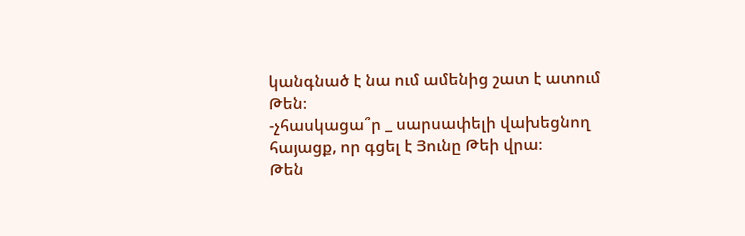կանգնած է նա ում ամենից շատ է ատում Թեն։
-չհասկացա՞ր _ սարսափելի վախեցնող հայացք, որ գցել է Յունը Թեի վրա։
Թեն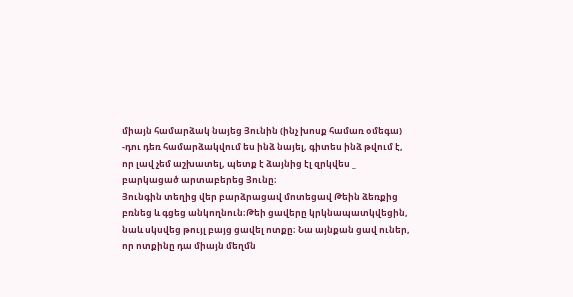միայն համարձակ նայեց Յունին (ինչ խոսք համառ օմեգա)
-դու դեռ համարձակվում ես ինձ նայել, գիտես ինձ թվում է, որ լավ չեմ աշխատել, պետք է ձայնից էլ զրկվես _ բարկացած արտաբերեց Յունը։
Յունգին տեղից վեր բարձրացավ մոտեցավ Թեին ձեռքից բռնեց և գցեց անկողնուն։Թեի ցավերը կրկնապատկվեցին, նաև սկսվեց թույլ բայց ցավել ոտքը։ Նա այնքան ցավ ուներ, որ ոտքինը դա միայն մեղմն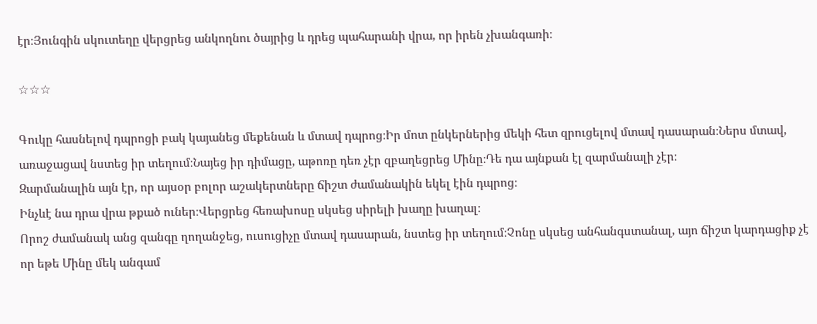էր։Յունգին սկուտեղը վերցրեց անկողնու ծայրից և դրեց պահարանի վրա, որ իրեն չխանգառի։

☆☆☆

Գուկը հասնելով դպրոցի բակ կայանեց մեքենան և մտավ դպրոց։Իր մոտ ընկերներից մեկի հետ զրուցելով մտավ դասարան։Ներս մտավ, առաջացավ նստեց իր տեղում։Նայեց իր դիմացը, աթոռը դեռ չէր զբաղեցրեց Մինը։Դե դա այնքան էլ զարմանալի չէր։
Զարմանալին այն էր, որ այսօր բոլոր աշակերտները ճիշտ ժամանակին եկել էին դպրոց։
Ինչևէ նա դրա վրա թքած ուներ։Վերցրեց հեռախոսը սկսեց սիրելի խաղը խաղալ։
Որոշ ժամանակ անց զանգը ղողանջեց, ուսուցիչը մտավ դասարան, նստեց իր տեղում։Չոնը սկսեց անհանգստանալ, այո ճիշտ կարդացիք չէ որ եթե Մինը մեկ անգամ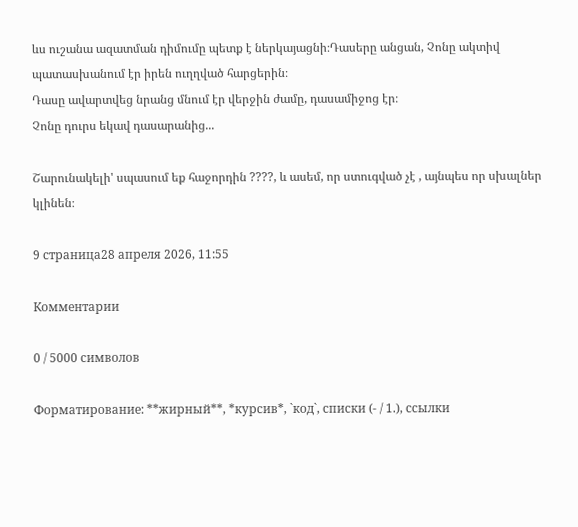ևս ուշանա ազատման դիմումը պետք է ներկայացնի։Դասերը անցան, Չոնը ակտիվ պատասխանում էր իրեն ուղղված հարցերին։
Դասը ավարտվեց նրանց մնում էր վերջին ժամը, դասամիջոց էր։
Չոնը դուրս եկավ դասարանից...

Շարունակելի' սպասում եք հաջորդին ????, և ասեմ, որ ստուգված չէ , այնպես որ սխալներ կլինեն։

9 страница28 апреля 2026, 11:55

Комментарии

0 / 5000 символов

Форматирование: **жирный**, *курсив*, `код`, списки (- / 1.), ссылки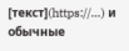[текст](https://…) и обычные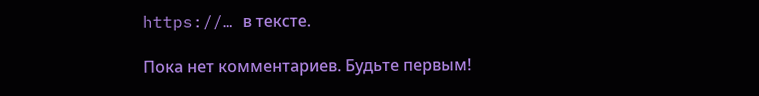https://… в тексте.

Пока нет комментариев. Будьте первым!